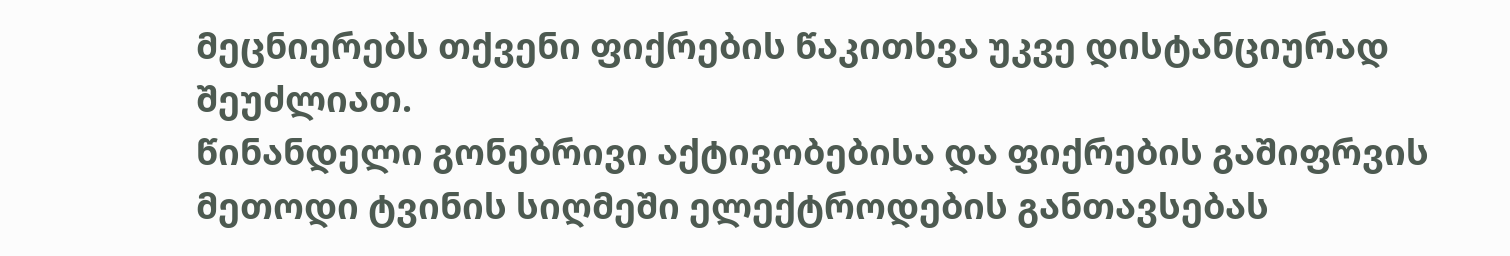მეცნიერებს თქვენი ფიქრების წაკითხვა უკვე დისტანციურად შეუძლიათ.
წინანდელი გონებრივი აქტივობებისა და ფიქრების გაშიფრვის მეთოდი ტვინის სიღმეში ელექტროდების განთავსებას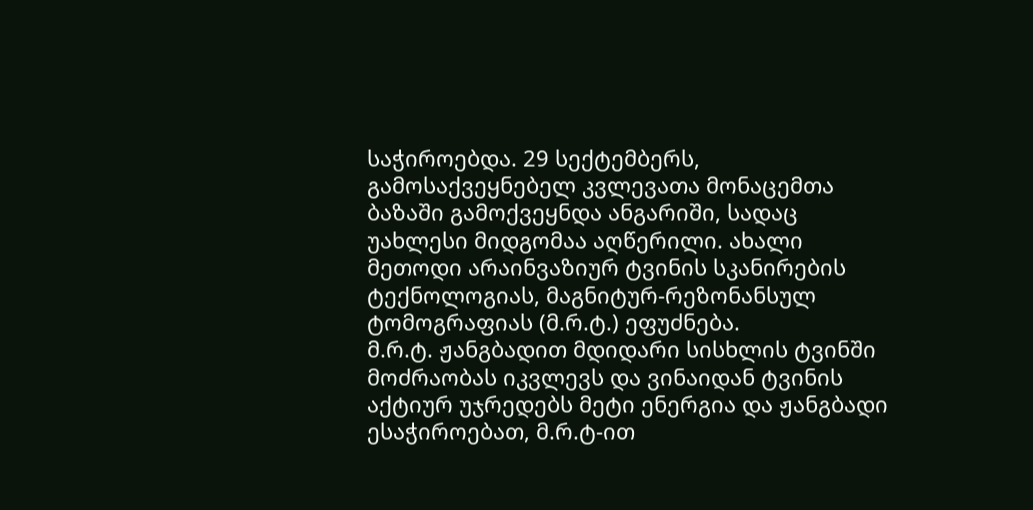საჭიროებდა. 29 სექტემბერს, გამოსაქვეყნებელ კვლევათა მონაცემთა ბაზაში გამოქვეყნდა ანგარიში, სადაც უახლესი მიდგომაა აღწერილი. ახალი მეთოდი არაინვაზიურ ტვინის სკანირების ტექნოლოგიას, მაგნიტურ-რეზონანსულ ტომოგრაფიას (მ.რ.ტ.) ეფუძნება.
მ.რ.ტ. ჟანგბადით მდიდარი სისხლის ტვინში მოძრაობას იკვლევს და ვინაიდან ტვინის აქტიურ უჯრედებს მეტი ენერგია და ჟანგბადი ესაჭიროებათ, მ.რ.ტ-ით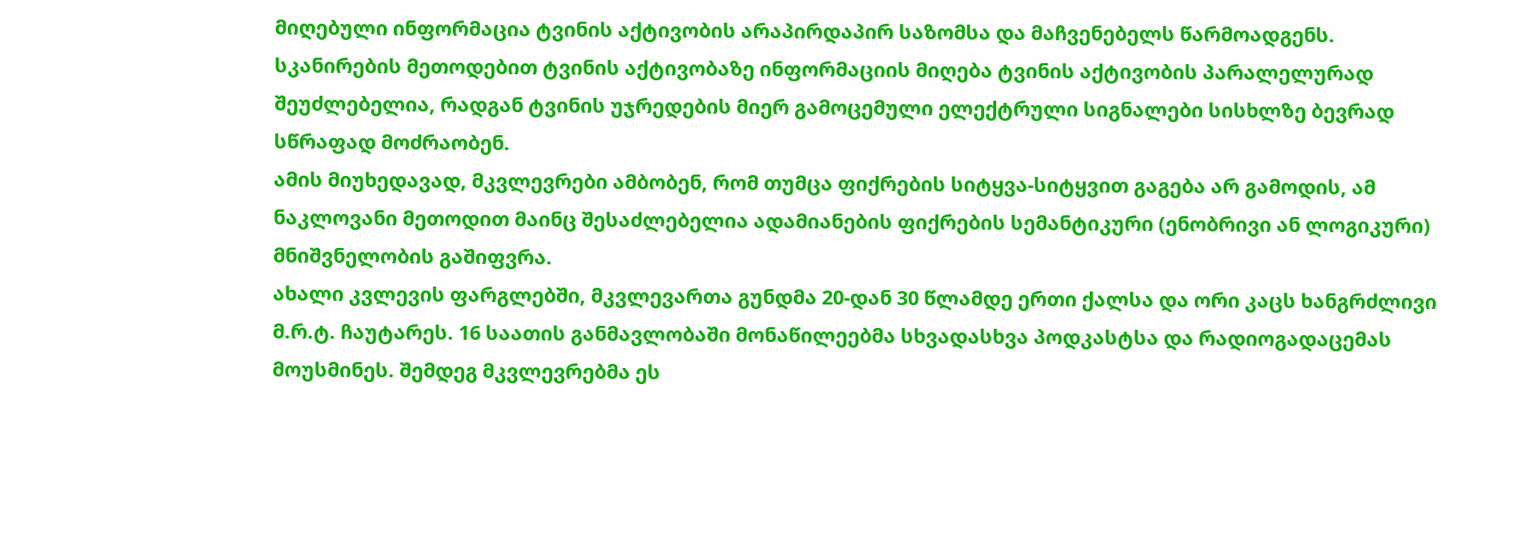მიღებული ინფორმაცია ტვინის აქტივობის არაპირდაპირ საზომსა და მაჩვენებელს წარმოადგენს.
სკანირების მეთოდებით ტვინის აქტივობაზე ინფორმაციის მიღება ტვინის აქტივობის პარალელურად შეუძლებელია, რადგან ტვინის უჯრედების მიერ გამოცემული ელექტრული სიგნალები სისხლზე ბევრად სწრაფად მოძრაობენ.
ამის მიუხედავად, მკვლევრები ამბობენ, რომ თუმცა ფიქრების სიტყვა-სიტყვით გაგება არ გამოდის, ამ ნაკლოვანი მეთოდით მაინც შესაძლებელია ადამიანების ფიქრების სემანტიკური (ენობრივი ან ლოგიკური) მნიშვნელობის გაშიფვრა.
ახალი კვლევის ფარგლებში, მკვლევართა გუნდმა 20-დან 30 წლამდე ერთი ქალსა და ორი კაცს ხანგრძლივი მ.რ.ტ. ჩაუტარეს. 16 საათის განმავლობაში მონაწილეებმა სხვადასხვა პოდკასტსა და რადიოგადაცემას მოუსმინეს. შემდეგ მკვლევრებმა ეს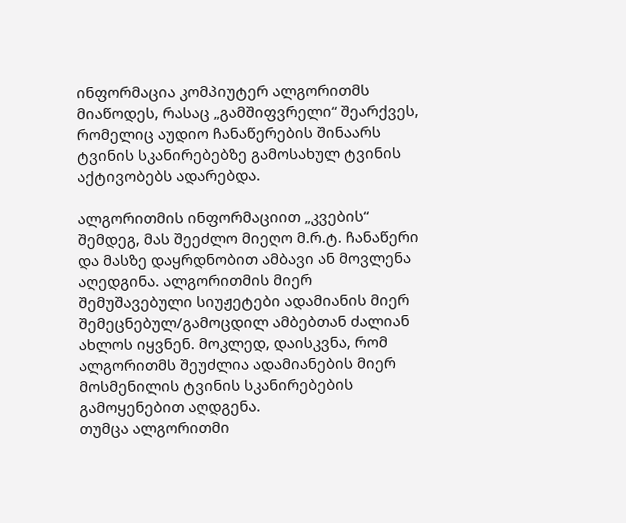ინფორმაცია კომპიუტერ ალგორითმს მიაწოდეს, რასაც „გამშიფვრელი“ შეარქვეს, რომელიც აუდიო ჩანაწერების შინაარს ტვინის სკანირებებზე გამოსახულ ტვინის აქტივობებს ადარებდა.

ალგორითმის ინფორმაციით „კვების“ შემდეგ, მას შეეძლო მიეღო მ.რ.ტ. ჩანაწერი და მასზე დაყრდნობით ამბავი ან მოვლენა აღედგინა. ალგორითმის მიერ შემუშავებული სიუჟეტები ადამიანის მიერ შემეცნებულ/გამოცდილ ამბებთან ძალიან ახლოს იყვნენ. მოკლედ, დაისკვნა, რომ ალგორითმს შეუძლია ადამიანების მიერ მოსმენილის ტვინის სკანირებების გამოყენებით აღდგენა.
თუმცა ალგორითმი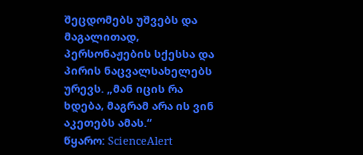შეცდომებს უშვებს და მაგალითად, პერსონაჟების სქესსა და პირის ნაცვალსახელებს ურევს. „მან იცის რა ხდება, მაგრამ არა ის ვინ აკეთებს ამას.“
წყარო: ScienceAlert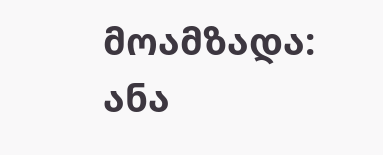მოამზადა: ანა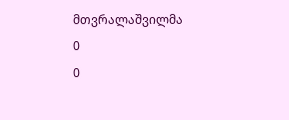მთვრალაშვილმა
0
0